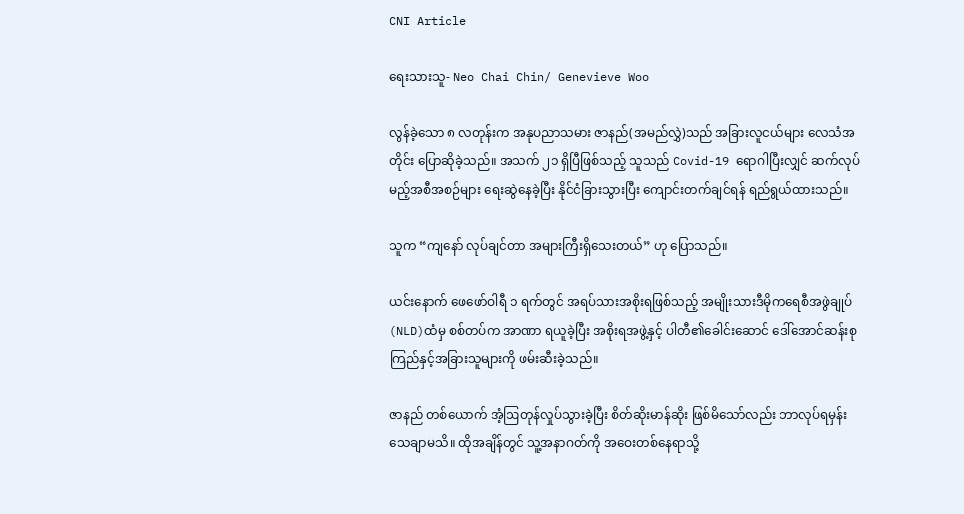CNI Article

ရေးသားသူ- Neo Chai Chin/ Genevieve Woo

လွန်ခဲ့သော ၈ လတုန်းက အနုပညာသမား ဇာနည်(အမည်လွှဲ)သည် အခြားလူငယ်များ‌ လေသံအတိုင်း ပြောဆိုခဲ့သည်။ အသက် ၂၁ ရှိပြီဖြစ်သည့် သူသည် Covid-19 ရောဂါပြီးလျှင် ဆက်လုပ်မည့်အစီအစဉ်များ ရေးဆွဲနေခဲ့ပြီး နိုင်ငံခြားသွားပြီး ကျောင်းတက်ချင်ရန် ရည်ရွယ်ထားသည်။

သူက “ကျနော် လုပ်ချင်တာ အများကြီးရှိသေးတယ်” ဟု ပြောသည်။

ယင်းနောက် ဖေဖော်ဝါရီ ၁ ရက်တွင် အရပ်သားအစိုးရဖြစ်သည့် အမျိုးသားဒီမိုကရေစီအဖွဲချုပ်(NLD)ထံမှ စစ်တပ်က အာဏာ ရယူခဲ့ပြီး အစိုးရအဖွဲ့နှင့် ပါတီ၏ခေါင်းဆောင် ဒေါ်အောင်ဆန်းစုကြည်နှင့်အခြားသူများကို ဖမ်းဆီးခဲ့သည်။

ဇာနည် တစ်ယောက် အံ့ဩတုန်လှုပ်သွားခဲ့ပြီး စိတ်ဆိုးမာန်ဆိုး ဖြစ်မိသော်လည်း ဘာလုပ်ရမှန်း သေချာမသိ။ ထိုအချိန်တွင် သူ့အနာဂတ်ကို အဝေးတစ်နေရာသို့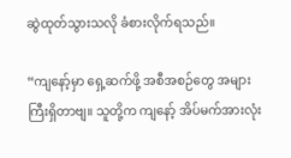ဆွဲထုတ်သွားသလို ခံစားလိုက်ရသည်။

“ကျနော့်မှာ ရှေ့ဆက်ဖို့ အစီအစဉ်တွေ အများကြီးရှိတာဗျ။ သူတို့က ကျနော့် အိပ်မက်အားလုံး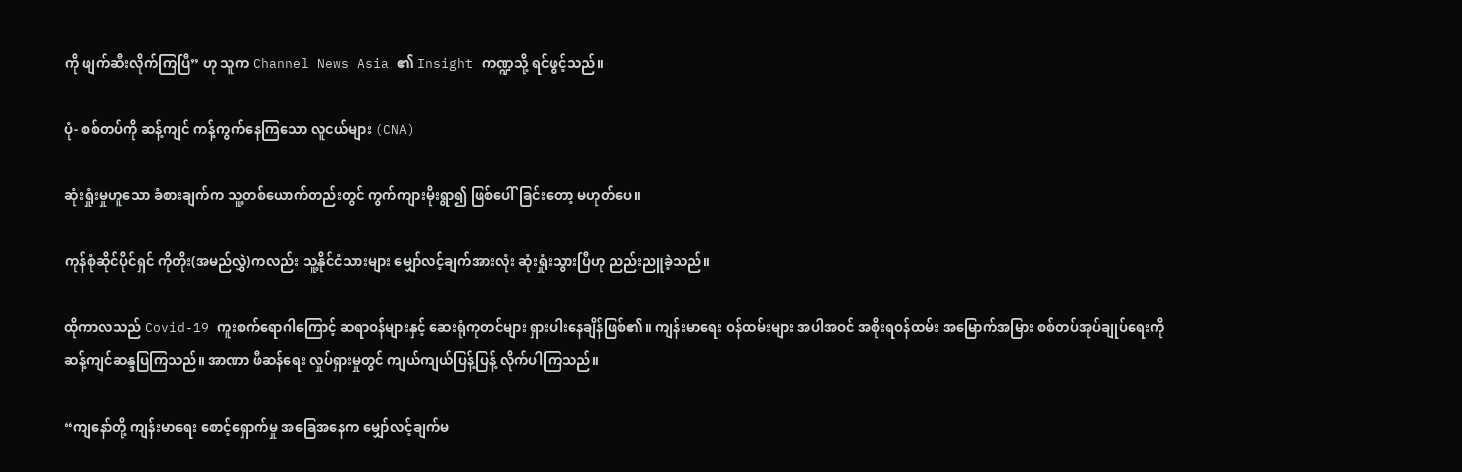ကို ဖျက်ဆီးလိုက်ကြပြီ” ဟု သူက Channel News Asia ၏ Insight ကဏ္ဍသို့ ရင်ဖွင့်သည်။

ပုံ- စစ်တပ်ကို ဆန့်ကျင် ကန့်ကွက်နေကြသော လူငယ်များ (CNA)

ဆုံးရှုံးမှုဟူသော ခံစားချက်က သူ့တစ်ယောက်တည်းတွင် ကွက်ကျားမိုးရွာ၍ ဖြစ်ပေါ်ခြင်းတော့ မဟုတ်ပေ။

ကုန်စုံဆိုင်ပိုင်ရှင် ကိုတိုး(အမည်လွှဲ)ကလည်း သူ့နိုင်ငံသားများ မျှော်လင့်ချက်အားလုံး ဆုံးရှုံးသွားပြီဟု ညည်းညူခဲ့သည်။

ထိုကာလသည် Covid-19 ကူးစက်ရောဂါကြောင့် ဆရာဝန်များနှင့် ဆေးရုံကုတင်များ ရှားပါးနေချိန်ဖြစ်၏။ ကျန်းမာရေး ဝန်ထမ်းများ အပါအဝင် အစိုးရဝန်ထမ်း အမြောက်အမြား စစ်တပ်အုပ်ချုပ်ရေးကို ဆန့်ကျင်ဆန္ဒပြကြသည်။ အာဏာ ဖီဆန်ရေး လှုပ်ရှားမှုတွင် ကျယ်ကျယ်ပြန့်ပြန့် လိုက်ပါကြသည်။

“ကျနော်တို့ ကျန်းမာရေး စောင့်ရှောက်မှု အခြေအနေက မျှော်လင့်ချက်မ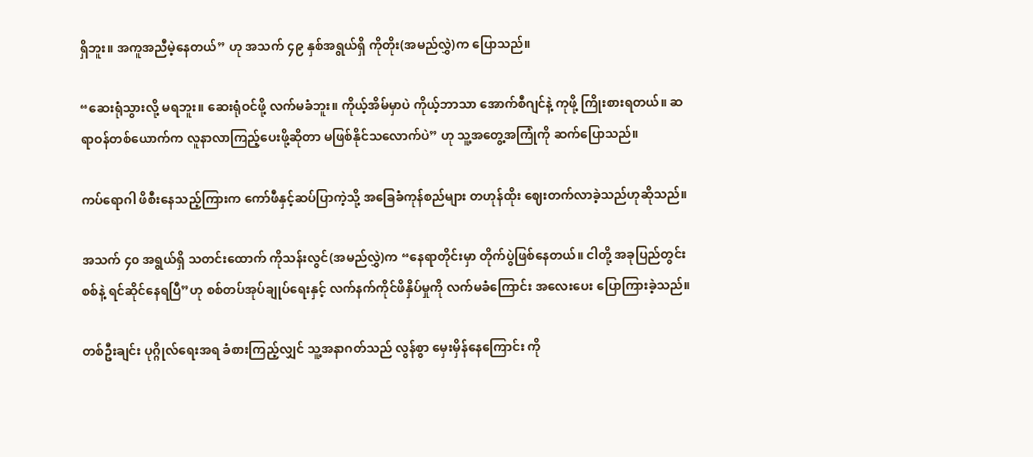ရှိဘူး။ အကူအညီမဲ့နေတယ်” ဟု အသက် ၄၉ နှစ်အရွယ်ရှိ ကိုတိုး(အမည်လွှဲ)က ပြောသည်။

“ဆေးရုံသွားလို့ မရဘူး။ ဆေးရုံဝင်ဖို့ လက်မခံဘူး။ ကိုယ့်အိမ်မှာပဲ ကိုယ့်ဘာသာ အောက်စီဂျင်နဲ့ ကုဖို့ ကြိုးစားရတယ်။ ဆရာဝန်တစ်ယောက်က လူနာလာကြည့်ပေးဖို့ဆိုတာ မဖြစ်နိုင်သလောက်ပဲ” ဟု သူ့အတွေ့အကြုံကို ဆက်ပြောသည်။

ကပ်ရောဂါ ဖိစီးနေသည့်ကြားက ကော်ဖီနှင့်ဆပ်ပြာကဲ့သို့ အခြေခံကုန်စည်များ တဟုန်ထိုး ဈေးတက်လာခဲ့သည်ဟုဆိုသည်။

အသက် ၄၀ အရွယ်ရှိ သတင်းထောက် ကိုသန်းလွင်(အမည်လွှဲ)က “နေရာတိုင်းမှာ တိုက်ပွဲဖြစ်နေတယ်။ ငါတို့ အခုပြည်တွင်း စစ်နဲ့ ရင်ဆိုင်နေရပြီ”ဟု စစ်တပ်အုပ်ချုပ်ရေးနှင့် လက်နက်ကိုင်ဖိနှိပ်မှုကို လက်မခံကြောင်း အလေးပေး ပြောကြားခဲ့သည်။

တစ်ဦးချင်း ပုဂ္ဂိုလ်ရေးအရ ခံစားကြည့်လျှင် သူ့အနာဂတ်သည် လွန်စွာ မှေးမှိန်နေကြောင်း ကို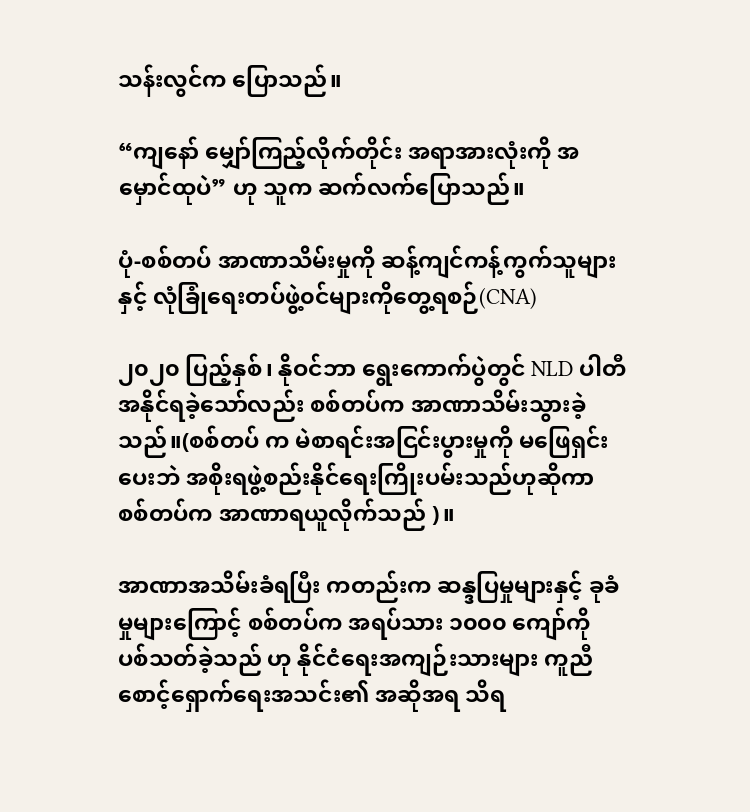သန်းလွင်က ပြောသည်။

“ကျနော် မျှော်ကြည့်လိုက်တိုင်း အရာအားလုံးကို အမှောင်ထုပဲ” ဟု သူက ဆက်လက်ပြောသည်။

ပုံ-စစ်တပ် အာဏာသိမ်းမှုကို ဆန့်ကျင်ကန့်ကွက်သူများနှင့် လုံခြုံရေးတပ်ဖွဲ့၀င်များကိုတွေ့ရစဉ်(CNA)

၂၀၂၀ ပြည့်နှစ်၊ နိုဝင်ဘာ ရွေးကောက်ပွဲတွင် NLD ပါတီ အနိုင်ရခဲ့သော်လည်း စစ်တပ်က အာဏာသိမ်းသွားခဲ့သည်။(စစ်တပ် က မဲစာရင်းအငြင်းပွားမှုကို မဖြေရှင်းပေးဘဲ အစိုးရဖွဲ့စည်းနိုင်ရေးကြိုးပမ်းသည်ဟုဆိုကာ စစ်တပ်က အာဏာရယူလိုက်သည် )။

အာဏာအသိမ်းခံရပြီး ကတည်းက ဆန္ဒပြမှုများနှင့် ခုခံမှုများကြောင့် စစ်တပ်က အရပ်သား ၁၀၀၀ ကျော်ကို ပစ်သတ်ခဲ့သည် ဟု နိုင်ငံရေးအကျဉ်းသားများ ကူညီစောင့်ရှောက်ရေးအသင်း၏ အဆိုအရ သိရ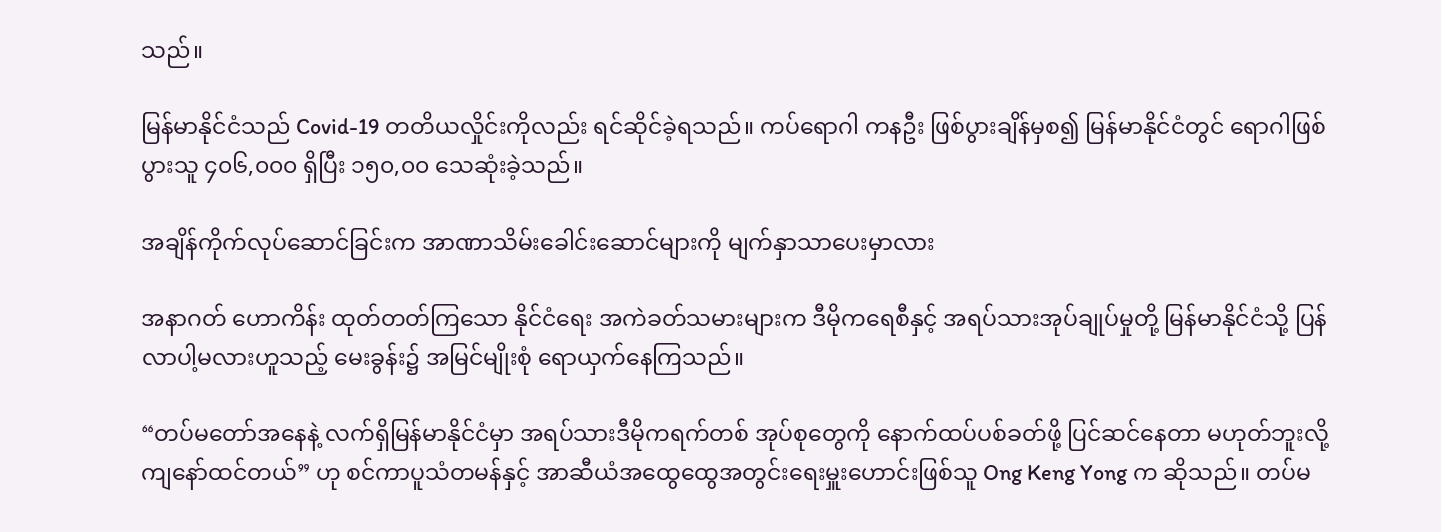သည်။

မြန်မာနိုင်ငံသည် Covid-19 တတိယလှိုင်းကိုလည်း ရင်ဆိုင်ခဲ့ရသည်။ ကပ်ရောဂါ ကနဦး ဖြစ်ပွားချိန်မှစ၍ မြန်မာနိုင်ငံတွင် ရောဂါဖြစ်ပွားသူ ၄၀၆,၀၀၀ ရှိပြီး ၁၅၀,၀၀ သေဆုံးခဲ့သည်။

အချိန်ကိုက်လုပ်ဆောင်ခြင်းက အာဏာသိမ်းခေါင်းဆောင်များကို မျက်နှာသာပေးမှာလား

အနာဂတ် ဟောကိန်း ထုတ်တတ်ကြသော နိုင်ငံရေး အကဲခတ်သမားများက ဒီမိုကရေစီနှင့် အရပ်သားအုပ်ချုပ်မှုတို့ မြန်မာနိုင်ငံသို့ ပြန်လာပါ့မလားဟူသည့် မေးခွန်း၌ အမြင်မျိုးစုံ ရောယှက်နေကြသည်။

“တပ်မတော်အနေနဲ့ လက်ရှိမြန်မာနိုင်ငံမှာ အရပ်သားဒီမိုကရက်တစ် အုပ်စုတွေကို နောက်ထပ်ပစ်ခတ်ဖို့ ပြင်ဆင်နေတာ မဟုတ်ဘူးလို့ ကျနော်ထင်တယ်” ဟု စင်ကာပူသံတမန်နှင့် အာဆီယံအထွေထွေအတွင်းရေးမှူးဟောင်းဖြစ်သူ Ong Keng Yong က ဆိုသည်။ တပ်မ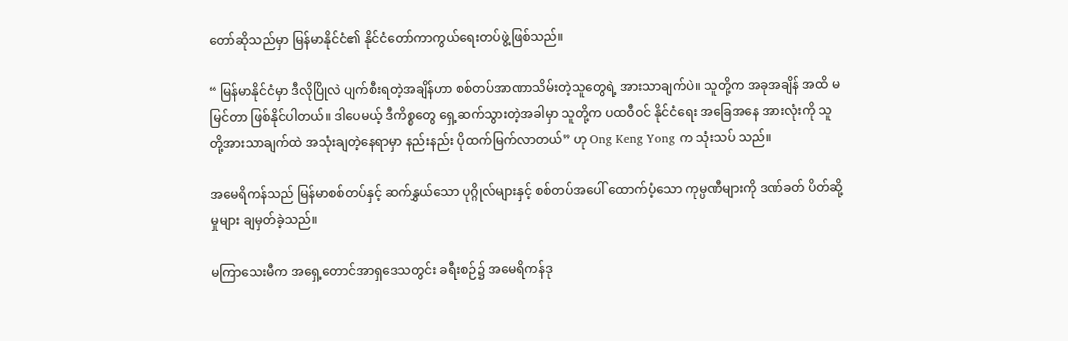တော်ဆိုသည်မှာ မြန်မာနိုင်ငံ၏ နိုင်ငံတော်ကာကွယ်ရေးတပ်ဖွဲ့ဖြစ်သည်။

“ မြန်မာနိုင်ငံမှာ ဒီလိုပြိုလဲ ပျက်စီးရတဲ့အချိန်ဟာ စစ်တပ်အာဏာသိမ်းတဲ့သူတွေရဲ့ အားသာချက်ပဲ။ သူတို့က အခုအချိန် အထိ မမြင်တာ ဖြစ်နိုင်ပါတယ်။ ဒါပေမယ့် ဒီကိစ္စတွေ ရှေ့ဆက်သွားတဲ့အခါမှာ သူတို့က ပထဝီဝင် နိုင်ငံရေး အခြေအနေ အားလုံးကို သူတို့အားသာချက်ထဲ အသုံးချတဲ့နေရာမှာ နည်းနည်း ပိုထက်မြက်လာတယ်” ဟု Ong Keng Yong က သုံးသပ် သည်။

အမေရိကန်သည် မြန်မာစစ်တပ်နှင့် ဆက်နွှယ်သော ပုဂ္ဂိုလ်များနှင့် စစ်တပ်အပေါ် ထောက်ပံ့သော ကုမ္ပဏီများကို ဒဏ်ခတ် ပိတ်ဆို့မှုများ ချမှတ်ခဲ့သည်။

မကြာသေးမီက အရှေ့တောင်အာရှဒေသတွင်း ခရီးစဉ်၌ အမေရိကန်ဒု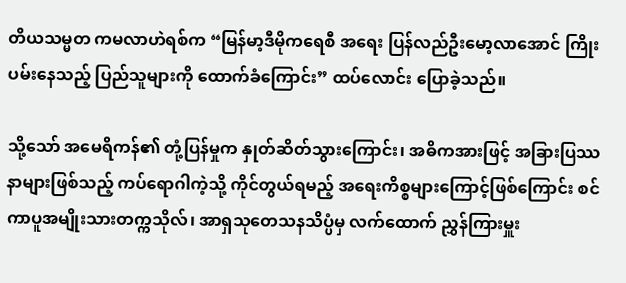တိယသမ္မတ ကမလာဟဲရစ်က “မြန်မာ့ဒီမိုကရေစီ အရေး ပြန်လည်ဦးမော့လာအောင် ကြိုးပမ်းနေသည့် ပြည်သူများကို ထောက်ခံကြောင်း” ထပ်လောင်း ပြောခဲ့သည်။

သို့သော် အမေရိကန်၏ တုံ့ပြန်မှုက နှုတ်ဆိတ်သွားကြောင်း၊ အဓိကအားဖြင့် အခြားပြဿနာများဖြစ်သည့် ကပ်ရောဂါကဲ့သို့ ကိုင်တွယ်ရမည့် အရေးကိစ္စများကြောင့်ဖြစ်ကြောင်း စင်ကာပူအမျိုးသားတက္ကသိုလ်၊ အာရှသုတေသနသိပ္ပံမှ လက်ထောက် ညွှန်ကြားမှူး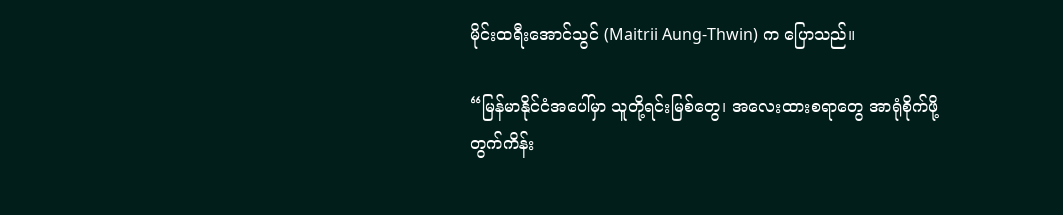မိုင်းထရီးအောင်သွင် (Maitrii Aung-Thwin) က ပြောသည်။

“မြန်မာနိုင်ငံအပေါ်မှာ သူတို့ရင်းမြစ်တွေ၊ အလေးထားစရာတွေ အာရုံစိုက်ဖို့ တွက်ကိန်း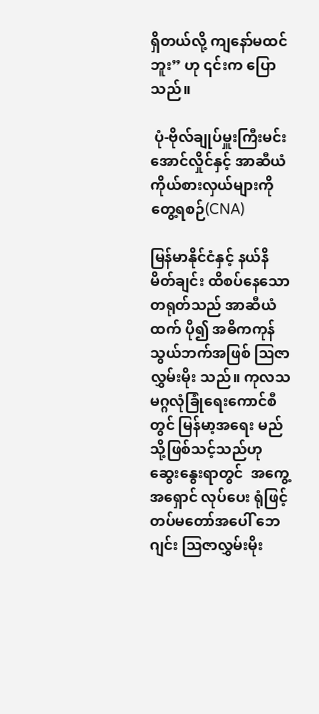ရှိတယ်လို့ ကျနော်မထင်ဘူး” ဟု ၎င်းက ပြောသည်။

 ပုံ-ဗိုလ်ချုပ်မှူးကြီးမင်းအောင်လှိုင်နှင့် အာဆီယံကိုယ်စားလှယ်များကိုတွေ့ရစဉ်(CNA)

မြန်မာနိုင်ငံနှင့် နယ်နိမိတ်ချင်း ထိစပ်နေသော တရုတ်သည် အာဆီယံထက် ပို၍ အဓိကကုန်သွယ်ဘက်အဖြစ် ဩဇာလွှမ်းမိုး သည်။ ကုလသမဂ္ဂလုံခြုံရေးကောင်စီတွင် မြန်မာ့အရေး မည်သို့ဖြစ်သင့်သည်ဟု ဆွေးနွေးရာတွင်  အကွေ့အရှောင် လုပ်ပေး ရုံဖြင့် တပ်မတော်အပေါ် ဘေဂျင်း ဩဇာလွှမ်းမိုး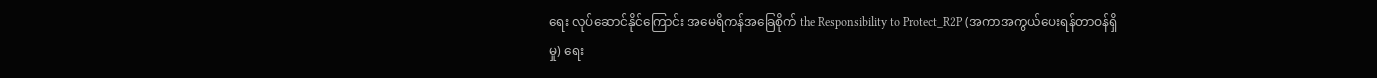ရေး လုပ်ဆောင်နိုင်ကြောင်း အမေရိကန်အခြေစိုက် the Responsibility to Protect_R2P (အကာအကွယ်ပေးရန်တာဝန်ရှိမှု) ရေး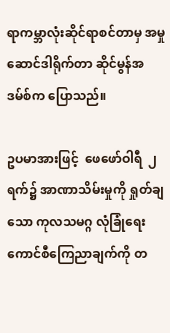ရာကမ္ဘာလုံးဆိုင်ရာစင်တာမှ အမှုဆောင်ဒါရိုက်တာ ဆိုင်မွန်အဒမ်စ်က ပြောသည်။

ဥပမာအားဖြင့်  ဖေဖော်ဝါရီ  ၂ ရက်၌ အာဏာသိမ်းမှုကို ရှုတ်ချသော ကုလသမဂ္ဂ လုံခြုံရေးကောင်စီကြေညာချက်ကို တ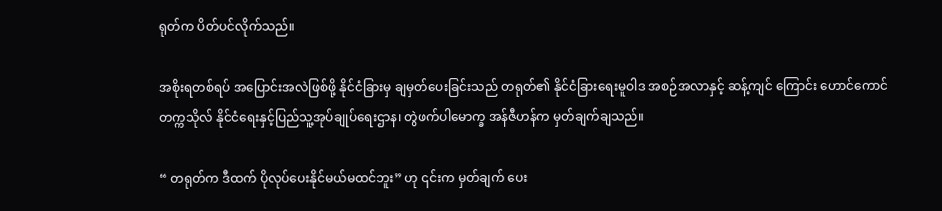ရုတ်က ပိတ်ပင်လိုက်သည်။

အစိုးရတစ်ရပ် အပြောင်းအလဲဖြစ်ဖို့ နိုင်ငံခြားမှ ချမှတ်ပေးခြင်းသည် တရုတ်၏ နိုင်ငံခြားရေးမူဝါဒ အစဉ်အလာနှင့် ဆန့်ကျင် ကြောင်း ဟောင်ကောင်တက္ကသိုလ် နိုင်ငံရေးနှင့်ပြည်သူ့အုပ်ချုပ်ရေးဌာန၊ တွဲဖက်ပါမောက္ခ အန်ဇီဟန်က မှတ်ချက်ချသည်။

“ တရုတ်က ဒီထက် ပိုလုပ်ပေးနိုင်မယ်မထင်ဘူး” ဟု ၎င်းက မှတ်ချက် ပေး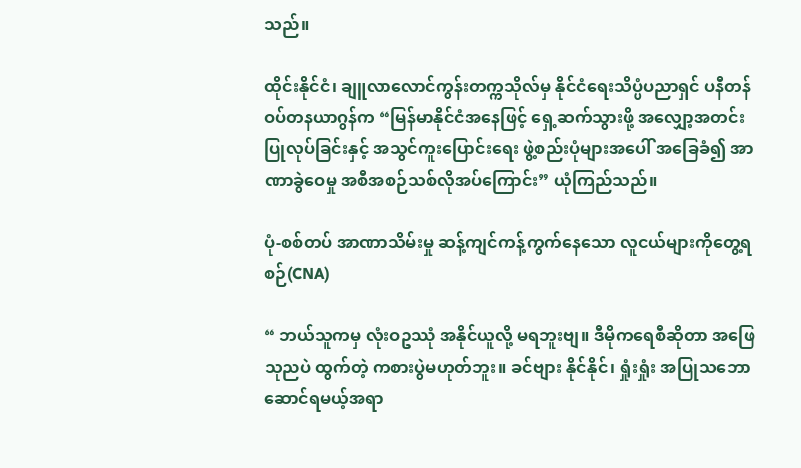သည်။

ထိုင်းနိုင်ငံ၊ ချူလာလောင်ကွန်းတက္ကသိုလ်မှ နိုင်ငံရေးသိပ္ပံပညာရှင် ပနီတန်ဝပ်တနယာဂွန်က “မြန်မာနိုင်ငံအနေဖြင့် ရှေ့ဆက်သွားဖို့ အလျှော့အတင်း ပြုလုပ်ခြင်းနှင့် အသွင်ကူးပြောင်းရေး ဖွဲ့စည်းပုံများအပေါ် အခြေခံ၍ အာဏာခွဲဝေမှု အစီအစဉ်သစ်လိုအပ်ကြောင်း” ယုံကြည်သည်။

ပုံ-စစ်တပ် အာဏာသိမ်းမှု ဆန့်ကျင်ကန့်ကွက်နေသော လူငယ်များကိုတွေ့ရစဉ်(CNA)

“ ဘယ်သူကမှ လုံးဝဥဿုံ အနိုင်ယူလို့ မရဘူးဗျ။ ဒီမိုကရေစီဆိုတာ အဖြေ သုညပဲ ထွက်တဲ့ ကစားပွဲမဟုတ်ဘူး။ ခင်ဗျား နိုင်နိုင်၊ ရှုံးရှုံး အပြုသဘော ဆောင်ရမယ့်အရာ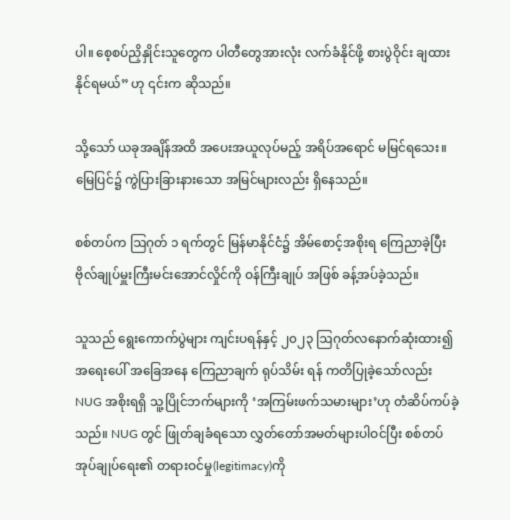ပါ။ စေ့စပ်ညှိနှိုင်းသူတွေက ပါတီတွေအားလုံး လက်ခံနိုင်ဖို့ စားပွဲဝိုင်း ချထား နိုင်ရမယ်” ဟု ၎င်းက ဆိုသည်။

သို့သော် ယခုအချိန်အထိ အပေးအယူလုပ်မည့် အရိပ်အရောင် မမြင်ရသေး။ မြေပြင်၌ ကွဲပြားခြားနားသော အမြင်များလည်း ရှိနေသည်။

စစ်တပ်က ဩဂုတ် ၁ ရက်တွင် မြန်မာနိုင်ငံ၌ အိမ်စောင့်အစိုးရ ကြေညာခဲ့ပြီး ဗိုလ်ချုပ်မှူးကြီးမင်းအောင်လှိုင်ကို ဝန်ကြီးချုပ် အဖြစ် ခန့်အပ်ခဲ့သည်။

သူသည် ရွေးကောက်ပွဲများ ကျင်းပရန်နှင့် ၂၀၂၃ ဩဂုတ်လနောက်ဆုံးထား၍ အရေးပေါ် အခြေအနေ ကြေညာချက် ရုပ်သိမ်း ရန် ကတိပြုခဲ့သော်လည်း NUG အစိုးရရှိ သူ့ပြိုင်ဘက်များကို ‘အကြမ်းဖက်သမားများ’ဟု တံဆိပ်ကပ်ခဲ့သည်။ NUG တွင် ဖြုတ်ချခံရသော လွှတ်တော်အမတ်များပါဝင်ပြီး စစ်တပ်အုပ်ချုပ်ရေး၏ တရားဝင်မှု(legitimacy)ကို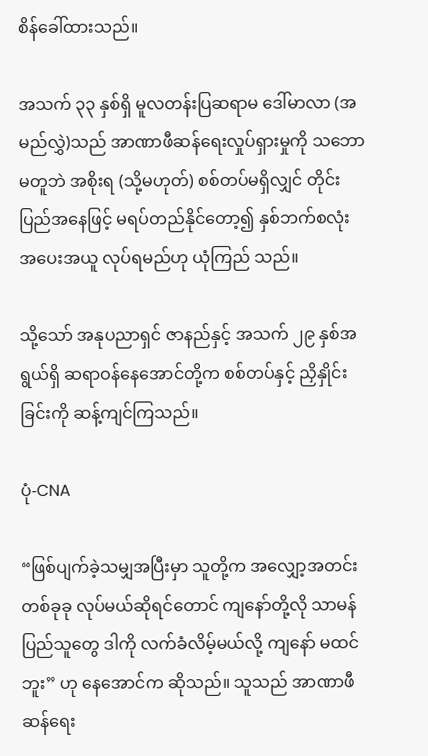စိန်ခေါ်ထားသည်။

အသက် ၃၃ နှစ်ရှိ မူလတန်းပြဆရာမ ဒေါ်မာလာ (အမည်လွှဲ)သည် အာဏာဖီဆန်ရေးလှုပ်ရှားမှုကို သဘောမတူဘဲ အစိုးရ (သို့မဟုတ်) စစ်တပ်မရှိလျှင် တိုင်းပြည်အနေဖြင့် မရပ်တည်နိုင်တော့၍ နှစ်ဘက်စလုံး အပေးအယူ လုပ်ရမည်ဟု ယုံကြည် သည်။

သို့သော် အနုပညာရှင် ဇာနည်နှင့် အသက် ၂၉ နှစ်အရွယ်ရှိ ဆရာဝန်နေအောင်တို့က စစ်တပ်နှင့် ညှိနှိုင်းခြင်းကို ဆန့်ကျင်ကြသည်။

ပုံ-CNA

“ဖြစ်ပျက်ခဲ့သမျှအပြီးမှာ သူတို့က အလျှော့အတင်း တစ်ခုခု လုပ်မယ်ဆိုရင်တောင် ကျနော်တို့လို သာမန်ပြည်သူတွေ ဒါကို လက်ခံလိမ့်မယ်လို့ ကျနော် မထင်ဘူး” ဟု နေအောင်က ဆိုသည်။ သူသည် အာဏာဖီဆန်ရေး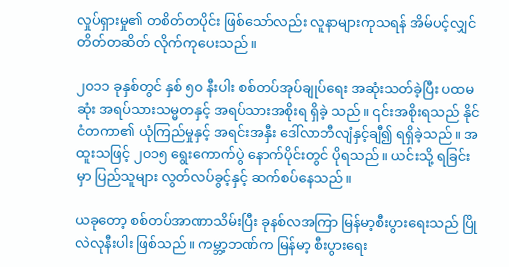လှုပ်ရှားမှု၏ တစိတ်တပိုင်း ဖြစ်သော်လည်း လူနာများကုသရန် အိမ်ပင့်လျှင် တိတ်တဆိတ် လိုက်ကုပေးသည်။

၂၀၁၁ ခုနှစ်တွင် နှစ် ၅၀ နီးပါး စစ်တပ်အုပ်ချုပ်ရေး အဆုံးသတ်ခဲ့ပြီး ပထမဆုံး အရပ်သားသမ္မတနှင့် အရပ်သားအစိုးရ ရှိခဲ့ သည်။ ၎င်းအစိုးရသည် နိုင်ငံတကာ၏ ယုံကြည်မှုနှင့် အရင်းအနှီး ဒေါ်လာဘီလျံနှင့်ချီ၍ ရရှိခဲ့သည်။ အထူးသဖြင့် ၂၀၁၅ ရွေးကောက်ပွဲ နောက်ပိုင်းတွင် ပိုရသည်။ ယင်းသို့ ရခြင်းမှာ ပြည်သူများ လွတ်လပ်ခွင့်နှင့် ဆက်စပ်နေသည်။

ယခုတော့ စစ်တပ်အာဏာသိမ်းပြီး ခုနစ်လအကြာ မြန်မာ့စီးပွားရေးသည် ပြိုလဲလုနီးပါး ဖြစ်သည်။ ကမ္ဘာ့ဘဏ်က မြန်မာ့ စီးပွားရေး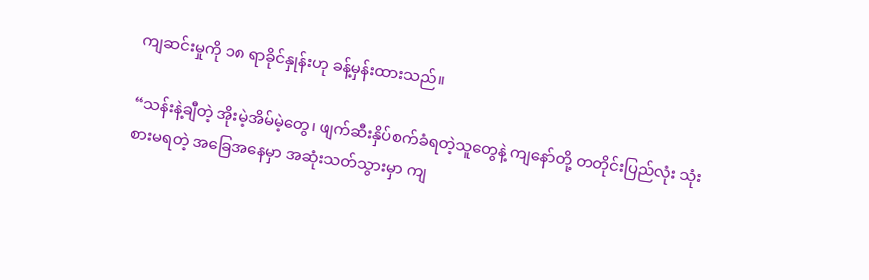ကျဆင်းမှုကို ၁၈ ရာခိုင်နှုန်းဟု ခန့်မှန်းထားသည်။

“သန်းနဲ့ချီတဲ့ အိုးမဲ့အိမ်မဲ့တွေ၊ ဖျက်ဆီးနှိပ်စက်ခံရတဲ့သူတွေနဲ့ ကျနော်တို့ တတိုင်းပြည်လုံး သုံးစားမရတဲ့ အခြေအနေမှာ အဆုံးသတ်သွားမှာ ကျ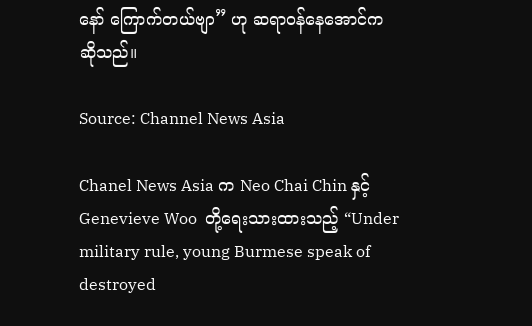နော် ကြောက်တယ်ဗျာ” ဟု ဆရာဝန်နေအောင်က ဆိုသည်။

Source: Channel News Asia

Chanel News Asia က Neo Chai Chin နှင့် Genevieve Woo  တို့ရေးသားထားသည့် “Under military rule, young Burmese speak of destroyed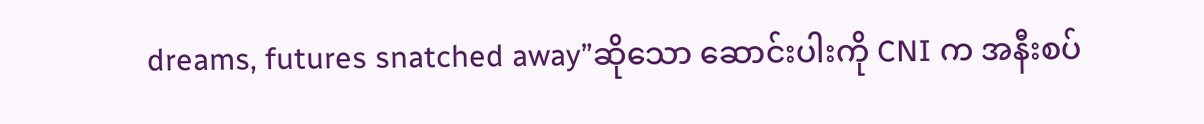dreams, futures snatched away”ဆိုသော ဆောင်းပါးကို CNI က အနီးစပ်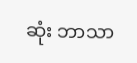ဆုံး ဘာသာ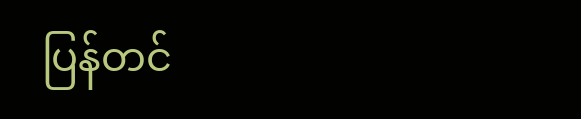ပြန်တင်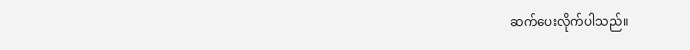ဆက်ပေးလိုက်ပါသည်။